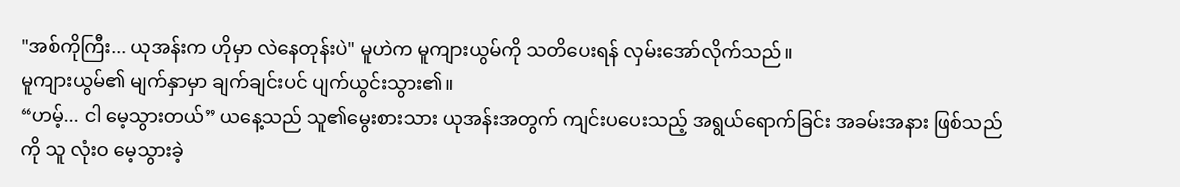"အစ်ကိုကြီး... ယုအန်းက ဟိုမှာ လဲနေတုန်းပဲ" မူဟဲက မူကျားယွမ်ကို သတိပေးရန် လှမ်းအော်လိုက်သည်။
မူကျားယွမ်၏ မျက်နှာမှာ ချက်ချင်းပင် ပျက်ယွင်းသွား၏။
“ဟမ့်... ငါ မေ့သွားတယ်” ယနေ့သည် သူ၏မွေးစားသား ယုအန်းအတွက် ကျင်းပပေးသည့် အရွယ်ရောက်ခြင်း အခမ်းအနား ဖြစ်သည်ကို သူ လုံးဝ မေ့သွားခဲ့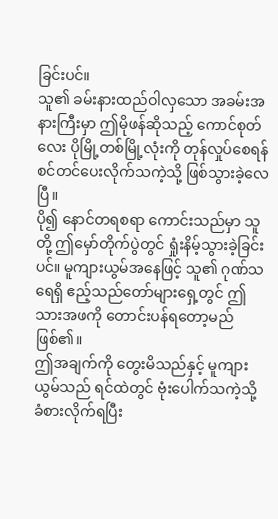ခြင်းပင်။
သူ၏ ခမ်းနားထည်ဝါလှသော အခမ်းအနားကြီးမှာ ဤမိုဖန်ဆိုသည့် ကောင်စုတ်လေး ပိုမြို့တစ်မြို့လုံးကို တုန်လှုပ်စေရန် စင်တင်ပေးလိုက်သကဲ့သို့ ဖြစ်သွားခဲ့လေပြီ။
ပို၍ နောင်တရစရာ ကောင်းသည်မှာ သူတို့ ဤမှော်တိုက်ပွဲတွင် ရှုံးနိမ့်သွားခဲ့ခြင်းပင်။ မူကျားယွမ်အနေဖြင့် သူ၏ ဂုဏ်သရေရှိ ဧည့်သည်တော်များရှေ့တွင် ဤသားအဖကို တောင်းပန်ရတော့မည် ဖြစ်၏။
ဤအချက်ကို တွေးမိသည်နှင့် မူကျားယွမ်သည် ရင်ထဲတွင် ဗုံးပေါက်သကဲ့သို့ ခံစားလိုက်ရပြီး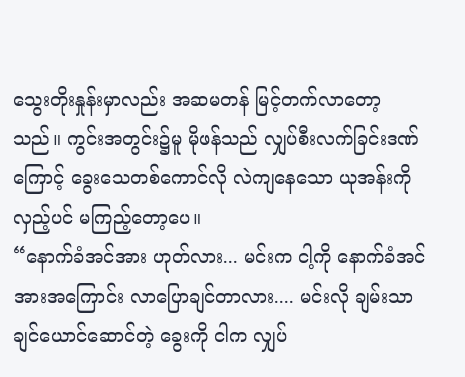သွေးတိုးနှုန်းမှာလည်း အဆမတန် မြင့်တက်လာတော့သည်။ ကွင်းအတွင်း၌မူ မိုဖန်သည် လျှပ်စီးလက်ခြင်းဒဏ်ကြောင့် ခွေးသေတစ်ကောင်လို လဲကျနေသော ယုအန်းကို လှည့်ပင် မကြည့်တော့ပေ။
“နောက်ခံအင်အား ဟုတ်လား... မင်းက ငါ့ကို နောက်ခံအင်အားအကြောင်း လာပြောချင်တာလား.... မင်းလို ချမ်းသာချင်ယောင်ဆောင်တဲ့ ခွေးကို ငါက လျှပ်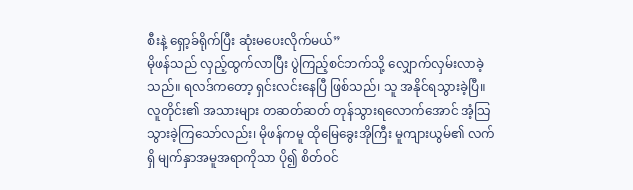စီးနဲ့ ရှော့ခ်ရိုက်ပြီး ဆုံးမပေးလိုက်မယ်”
မိုဖန်သည် လှည့်ထွက်လာပြီး ပွဲကြည့်စင်ဘက်သို့ လျှောက်လှမ်းလာခဲ့သည်။ ရလဒ်ကတော့ ရှင်းလင်းနေပြီ ဖြစ်သည်၊ သူ အနိုင်ရသွားခဲ့ပြီ။
လူတိုင်း၏ အသားများ တဆတ်ဆတ် တုန်သွားရလောက်အောင် အံ့သြသွားခဲ့ကြသော်လည်း၊ မိုဖန်ကမူ ထိုမြေခွေးအိုကြီး မူကျားယွမ်၏ လက်ရှိ မျက်နှာအမူအရာကိုသာ ပို၍ စိတ်ဝင်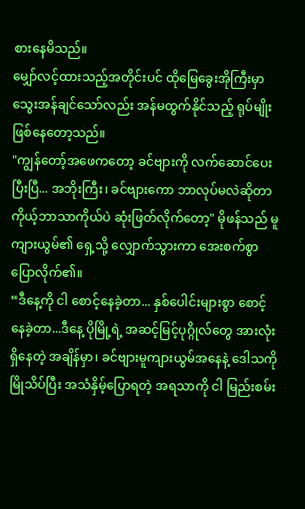စားနေမိသည်။
မျှော်လင့်ထားသည့်အတိုင်းပင် ထိုမြေခွေးအိုကြီးမှာ သွေးအန်ချင်သော်လည်း အန်မထွက်နိုင်သည့် ရုပ်မျိုး ဖြစ်နေတော့သည်။
"ကျွန်တော့်အဖေကတော့ ခင်ဗျားကို လက်ဆောင်ပေးပြီးပြီ... အဘိုးကြီး၊ ခင်ဗျားကော ဘာလုပ်မလဲဆိုတာ ကိုယ့်ဘာသာကိုယ်ပဲ ဆုံးဖြတ်လိုက်တော့" မိုဖန်သည် မူကျားယွမ်၏ ရှေ့သို့ လျှောက်သွားကာ အေးစက်စွာ ပြောလိုက်၏။
“ဒီနေ့ကို ငါ စောင့်နေခဲ့တာ... နှစ်ပေါင်းများစွာ စောင့်နေခဲ့တာ...ဒီနေ့ ပိုမြို့ရဲ့ အဆင့်မြင့်ပုဂ္ဂိုလ်တွေ အားလုံးရှိနေတဲ့ အချိန်မှာ၊ ခင်ဗျားမူကျားယွမ်အနေနဲ့ ဒေါသကို မြိုသိပ်ပြီး အသံနှိမ့်ပြောရတဲ့ အရသာကို ငါ မြည်းစမ်း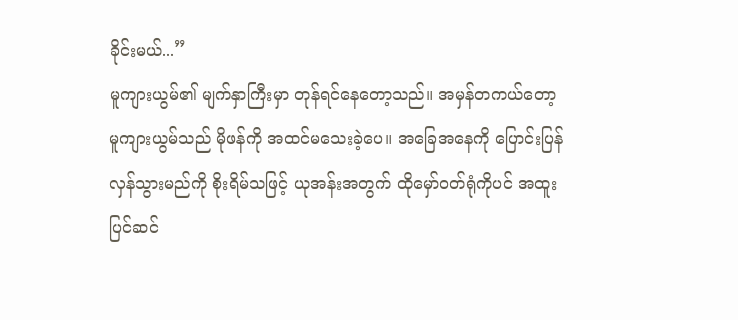ခိုင်းမယ်...”
မူကျားယွမ်၏ မျက်နှာကြီးမှာ တုန်ရင်နေတော့သည်။ အမှန်တကယ်တော့ မူကျားယွမ်သည် မိုဖန်ကို အထင်မသေးခဲ့ပေ။ အခြေအနေကို ပြောင်းပြန်လှန်သွားမည်ကို စိုးရိမ်သဖြင့် ယုအန်းအတွက် ထိုမှော်ဝတ်ရုံကိုပင် အထူးပြင်ဆင်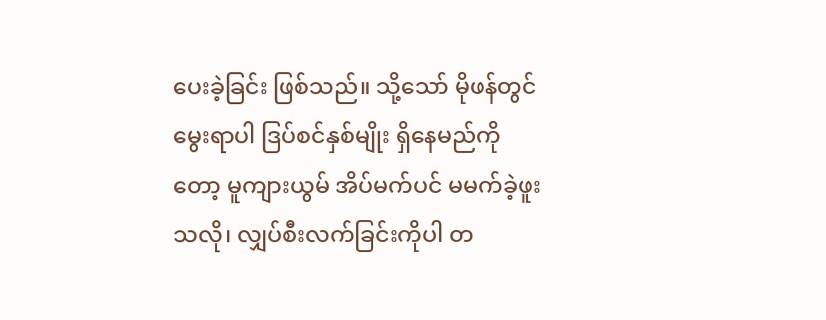ပေးခဲ့ခြင်း ဖြစ်သည်။ သို့သော် မိုဖန်တွင်မွေးရာပါ ဒြပ်စင်နှစ်မျိုး ရှိနေမည်ကိုတော့ မူကျားယွမ် အိပ်မက်ပင် မမက်ခဲ့ဖူးသလို၊ လျှပ်စီးလက်ခြင်းကိုပါ တ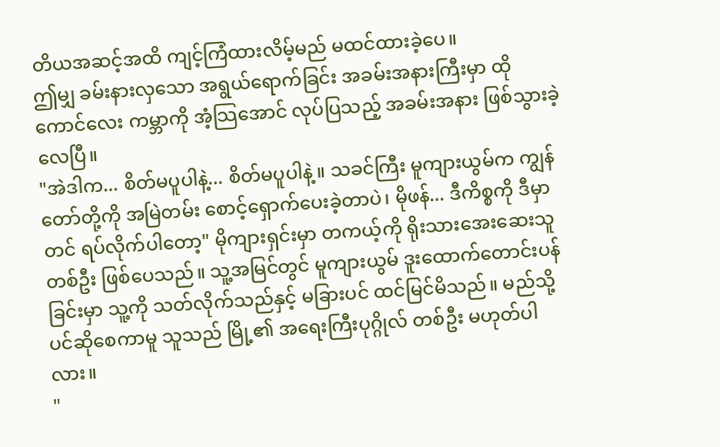တိယအဆင့်အထိ ကျင့်ကြံထားလိမ့်မည် မထင်ထားခဲ့ပေ။
ဤမျှ ခမ်းနားလှသော အရွယ်ရောက်ခြင်း အခမ်းအနားကြီးမှာ ထိုကောင်လေး ကမ္ဘာကို အံ့သြအောင် လုပ်ပြသည့် အခမ်းအနား ဖြစ်သွားခဲ့လေပြီ။
"အဲဒါက... စိတ်မပူပါနဲ့... စိတ်မပူပါနဲ့။ သခင်ကြီး မူကျားယွမ်က ကျွန်တော်တို့ကို အမြဲတမ်း စောင့်ရှောက်ပေးခဲ့တာပဲ၊ မိုဖန်... ဒီကိစ္စကို ဒီမှာတင် ရပ်လိုက်ပါတော့" မိုကျားရှင်းမှာ တကယ့်ကို ရိုးသားအေးဆေးသူတစ်ဦး ဖြစ်ပေသည်။ သူ့အမြင်တွင် မူကျားယွမ် ဒူးထောက်တောင်းပန်ခြင်းမှာ သူ့ကို သတ်လိုက်သည်နှင့် မခြားပင် ထင်မြင်မိသည်။ မည်သို့ပင်ဆိုစေကာမူ သူသည် မြို့၏ အရေးကြီးပုဂ္ဂိုလ် တစ်ဦး မဟုတ်ပါလား။
"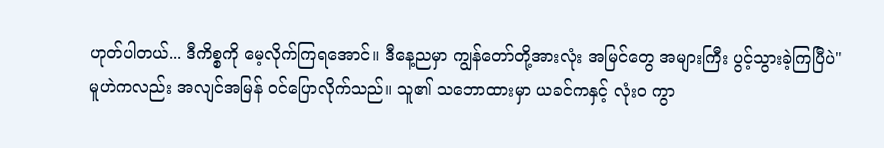ဟုတ်ပါတယ်... ဒီကိစ္စကို မေ့လိုက်ကြရအောင်။ ဒီနေ့ညမှာ ကျွန်တော်တို့အားလုံး အမြင်တွေ အများကြီး ပွင့်သွားခဲ့ကြပြီပဲ" မူဟဲကလည်း အလျင်အမြန် ဝင်ပြောလိုက်သည်။ သူ၏ သဘောထားမှာ ယခင်ကနှင့် လုံးဝ ကွာ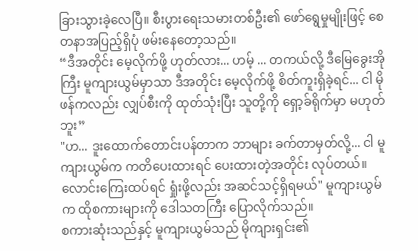ခြားသွားခဲ့လေပြီ။ စီးပွားရေးသမားတစ်ဦး၏ ဖော်ရွေမှုမျိုးဖြင့် စေတနာအပြည့်ရှိပုံ ဖမ်းနေတော့သည်။
“ဒီအတိုင်း မေ့လိုက်ဖို့ ဟုတ်လား... ဟမ့် ... တကယ်လို့ ဒီမြေခွေးအိုကြီး မူကျားယွမ်မှာသာ ဒီအတိုင်း မေ့လိုက်ဖို့ စိတ်ကူးရှိခဲ့ရင်... ငါ မိုဖန်ကလည်း လျှပ်စီးကို ထုတ်သုံးပြီး သူတို့ကို ရှော့ခ်ရိုက်မှာ မဟုတ်ဘူး”
"ဟ... ဒူးထောက်တောင်းပန်တာက ဘာများ ခက်တာမှတ်လို့... ငါ မူကျားယွမ်က ကတိပေးထားရင် ပေးထားတဲ့အတိုင်း လုပ်တယ်။ လောင်းကြေးထပ်ရင် ရှုံးဖို့လည်း အဆင်သင့်ရှိရမယ်" မူကျားယွမ်က ထိုစကားများကို ဒေါသတကြီး ပြောလိုက်သည်။
စကားဆုံးသည်နှင့် မူကျားယွမ်သည် မိုကျားရှင်း၏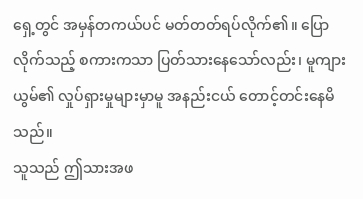ရှေ့တွင် အမှန်တကယ်ပင် မတ်တတ်ရပ်လိုက်၏။ ပြောလိုက်သည့် စကားကသာ ပြတ်သားနေသော်လည်း၊ မူကျားယွမ်၏ လှုပ်ရှားမှုများမှာမူ အနည်းငယ် တောင့်တင်းနေမိသည်။
သူသည် ဤသားအဖ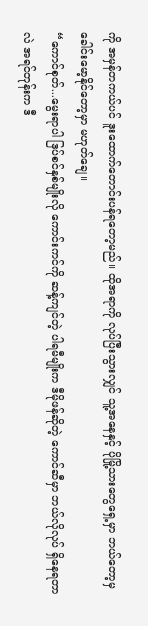ကို အမှန်တကယ်ပင် ဒူးထောက်တောင်းပန်ရတော့မည်။ ထိုအရာကို လုပ်ပြီးသွားလျှင် သူ့အနေနှင့် ပိုမြို့သားတွေရှေ့မှာ ဘယ်တော့မှ ခေါင်းမော့နိုင်တော့မှာ မဟုတ်ချေ။
“ကောင်စုတ်...မွေးရာပါ ဒြပ်စင်နှစ်မျိုးလို ကောင်းကင်ကို ဆန့်ကျင်တဲ့ ပါရမီမျိုးက ဒီမိုဖန်ဆိုတဲ့ ကောင်ဆီမှာ ဘယ်လိုလုပ် ရှိနေရတာလဲ အရင်တုန်းက ဒီ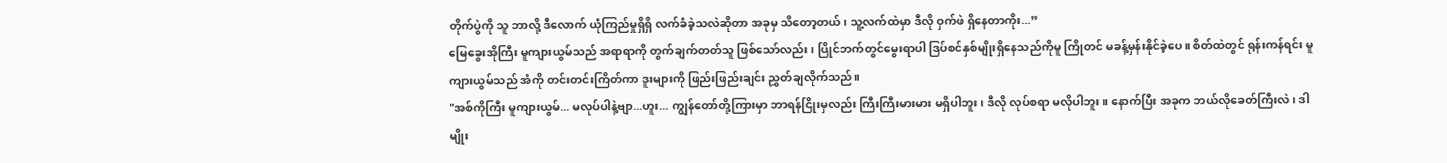တိုက်ပွဲကို သူ ဘာလို့ ဒီလောက် ယုံကြည်မှုရှိရှိ လက်ခံခဲ့သလဲဆိုတာ အခုမှ သိတော့တယ်၊ သူ့လက်ထဲမှာ ဒီလို ဝှက်ဖဲ ရှိနေတာကိုး...”
မြေခွေးအိုကြီး မူကျားယွမ်သည် အရာရာကို တွက်ချက်တတ်သူ ဖြစ်သော်လည်း၊ ပြိုင်ဘက်တွင်မွေးရာပါ ဒြပ်စင်နှစ်မျိုးရှိနေသည်ကိုမူ ကြိုတင် မခန့်မှန်းနိုင်ခဲ့ပေ။ စိတ်ထဲတွင် ရုန်းကန်ရင်း မူကျားယွမ်သည် အံကို တင်းတင်းကြိတ်ကာ ဒူးများကို ဖြည်းဖြည်းချင်း ညွှတ်ချလိုက်သည်။
"အစ်ကိုကြီး မူကျားယွမ်... မလုပ်ပါနဲ့ဗျာ...ဟူး... ကျွန်တော်တို့ကြားမှာ ဘာရန်ငြိုးမှလည်း ကြီးကြီးမားမား မရှိပါဘူး၊ ဒီလို လုပ်စရာ မလိုပါဘူး။ နောက်ပြီး အခုက ဘယ်လိုခေတ်ကြီးလဲ၊ ဒါမျိုး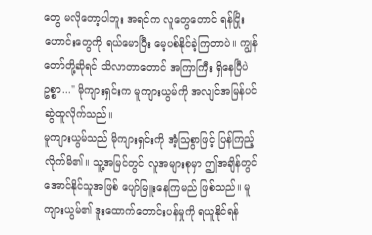တွေ မလိုတော့ပါဘူး အရင်က လူတွေတောင် ရန်ငြိုးဟောင်းတွေကို ရယ်မောပြီး မေ့ပစ်နိုင်ခဲ့ကြတာပဲ။ ကျွန်တော်တို့ဆိုရင် သိလာတာတောင် အကြာကြီး ရှိနေပြီပဲဥစ္စာ..." မိုကျားရှင်းက မူကျားယွမ်ကို အလျင်အမြန်ပင် ဆွဲထူလိုက်သည်။
မူကျားယွမ်သည် မိုကျားရှင်းကို အံ့သြစွာဖြင့် ပြန်ကြည့်လိုက်မိ၏။ သူ့အမြင်တွင် လူအများစုမှာ ဤအချိန်တွင် အောင်နိုင်သူအဖြစ် ပျော်မြူးနေကြမည် ဖြစ်သည်။ မူကျားယွမ်၏ ဒူးထောက်တောင်းပန်မှုကို ရယူနိုင်ရန်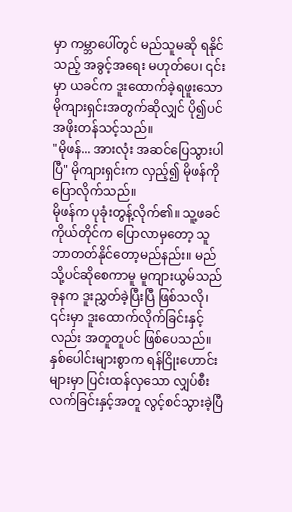မှာ ကမ္ဘာပေါ်တွင် မည်သူမဆို ရနိုင်သည့် အခွင့်အရေး မဟုတ်ပေ၊ ၎င်းမှာ ယခင်က ဒူးထောက်ခဲ့ရဖူးသော မိုကျားရှင်းအတွက်ဆိုလျှင် ပို၍ပင် အဖိုးတန်သင့်သည်။
"မိုဖန်... အားလုံး အဆင်ပြေသွားပါပြီ" မိုကျားရှင်းက လှည့်၍ မိုဖန်ကို ပြောလိုက်သည်။
မိုဖန်က ပုခုံးတွန့်လိုက်၏။ သူ့ဖခင်ကိုယ်တိုင်က ပြောလာမှတော့ သူ ဘာတတ်နိုင်တော့မည်နည်း။ မည်သို့ပင်ဆိုစေကာမူ မူကျားယွမ်သည် ခုနက ဒူးညွှတ်ခဲ့ပြီးပြီ ဖြစ်သလို၊ ၎င်းမှာ ဒူးထောက်လိုက်ခြင်းနှင့်လည်း အတူတူပင် ဖြစ်ပေသည်။ နှစ်ပေါင်းများစွာက ရန်ငြိုးဟောင်းများမှာ ပြင်းထန်လှသော လျှပ်စီးလက်ခြင်းနှင့်အတူ လွင့်စင်သွားခဲ့ပြီ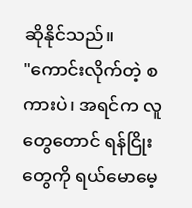ဆိုနိုင်သည်။
"ကောင်းလိုက်တဲ့ စကားပဲ၊ အရင်က လူတွေတောင် ရန်ငြိုးတွေကို ရယ်မောမေ့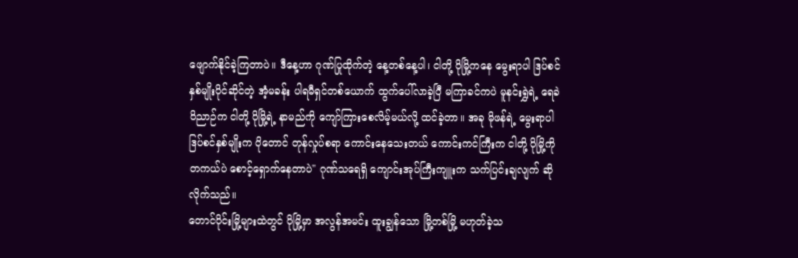ဖျောက်နိုင်ခဲ့ကြတာပဲ။ ဒီနေ့ဟာ ဂုဏ်ပြုထိုက်တဲ့ နေ့တစ်နေ့ပါ၊ ငါတို့ ပိုမြို့ကနေ မွေးရာပါ ဒြပ်စင်နှစ်မျိုးပိုင်ဆိုင်တဲ့ အံ့မခန်း ပါရမီရှင်တစ်ယောက် ထွက်ပေါ်လာခဲ့ပြီ မကြာခင်ကပဲ မူနင်းရွှဲရဲ့ ရေခဲဝိညာဉ်က ငါတို့ ပိုမြို့ရဲ့ နာမည်ကို ကျော်ကြားစေလိမ့်မယ်လို့ ထင်ခဲ့တာ။ အခု မိုဖန်ရဲ့ မွေးရာပါ ဒြပ်စင်နှစ်မျိုးက ပိုတောင် တုန်လှုပ်စရာ ကောင်းနေသေးတယ် ကောင်းကင်ကြီးက ငါတို့ ပိုမြို့ကို တကယ်ပဲ စောင့်ရှောက်နေတာပဲ" ဂုဏ်သရေရှိ ကျောင်းအုပ်ကြီးကျူးက သက်ပြင်းချလျက် ဆိုလိုက်သည်။
တောင်ပိုင်းမြို့များထဲတွင် ပိုမြို့မှာ အလွန်အမင်း ထူးချွန်သော မြို့တစ်မြို့ မဟုတ်ခဲ့သ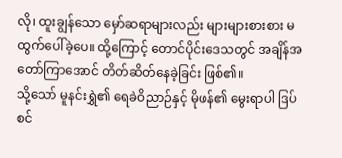လို၊ ထူးချွန်သော မှော်ဆရာများလည်း များများစားစား မထွက်ပေါ်ခဲ့ပေ။ ထို့ကြောင့် တောင်ပိုင်းဒေသတွင် အချိန်အတော်ကြာအောင် တိတ်ဆိတ်နေခဲ့ခြင်း ဖြစ်၏။
သို့သော် မူနင်းရွှဲ၏ ရေခဲဝိညာဉ်နှင့် မိုဖန်၏ မွေးရာပါ ဒြပ်စင်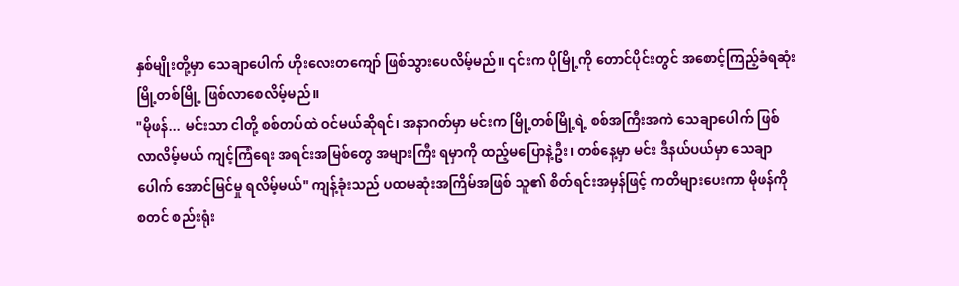နှစ်မျိုးတို့မှာ သေချာပေါက် ဟိုးလေးတကျော် ဖြစ်သွားပေလိမ့်မည်။ ၎င်းက ပိုမြို့ကို တောင်ပိုင်းတွင် အစောင့်ကြည့်ခံရဆုံး မြို့တစ်မြို့ ဖြစ်လာစေလိမ့်မည်။
"မိုဖန်... မင်းသာ ငါတို့ စစ်တပ်ထဲ ဝင်မယ်ဆိုရင်၊ အနာဂတ်မှာ မင်းက မြို့တစ်မြို့ရဲ့ စစ်အကြီးအကဲ သေချာပေါက် ဖြစ်လာလိမ့်မယ် ကျင့်ကြံရေး အရင်းအမြစ်တွေ အများကြီး ရမှာကို ထည့်မပြောနဲ့ဦး၊ တစ်နေ့မှာ မင်း ဒီနယ်ပယ်မှာ သေချာပေါက် အောင်မြင်မှု ရလိမ့်မယ်" ကျန့်ခုံးသည် ပထမဆုံးအကြိမ်အဖြစ် သူ၏ စိတ်ရင်းအမှန်ဖြင့် ကတိများပေးကာ မိုဖန်ကို စတင် စည်းရုံး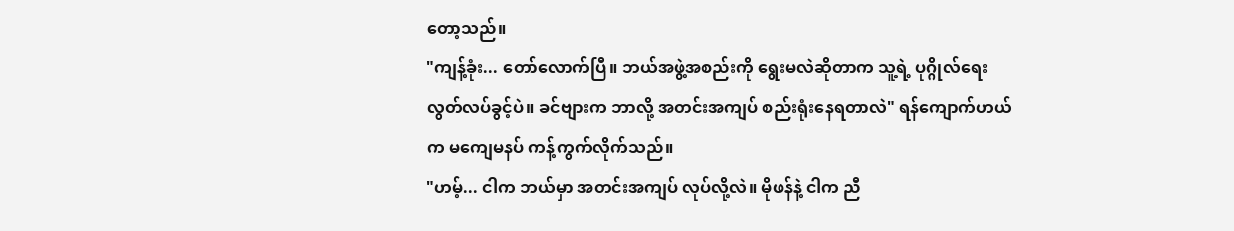တော့သည်။
"ကျန့်ခုံး... တော်လောက်ပြီ။ ဘယ်အဖွဲ့အစည်းကို ရွေးမလဲဆိုတာက သူ့ရဲ့ ပုဂ္ဂိုလ်ရေး လွတ်လပ်ခွင့်ပဲ။ ခင်ဗျားက ဘာလို့ အတင်းအကျပ် စည်းရုံးနေရတာလဲ" ရန်ကျောက်ဟယ်က မကျေမနပ် ကန့်ကွက်လိုက်သည်။
"ဟမ့်... ငါက ဘယ်မှာ အတင်းအကျပ် လုပ်လို့လဲ။ မိုဖန်နဲ့ ငါက ညီ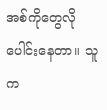အစ်ကိုတွေလို ပေါင်းနေတာ။ သူက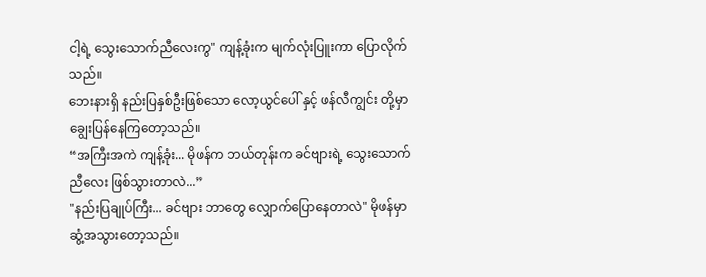ငါ့ရဲ့ သွေးသောက်ညီလေးကွ" ကျန့်ခုံးက မျက်လုံးပြူးကာ ပြောလိုက်သည်။
ဘေးနားရှိ နည်းပြနှစ်ဦးဖြစ်သော လော့ယွင်ပေါ် နှင့် ဖန်လီကျွင်း တို့မှာ ချွေးပြန်နေကြတော့သည်။
“အကြီးအကဲ ကျန့်ခုံး... မိုဖန်က ဘယ်တုန်းက ခင်ဗျားရဲ့ သွေးသောက်ညီလေး ဖြစ်သွားတာလဲ...”
"နည်းပြချုပ်ကြီး... ခင်ဗျား ဘာတွေ လျှောက်ပြောနေတာလဲ" မိုဖန်မှာ ဆွံ့အသွားတော့သည်။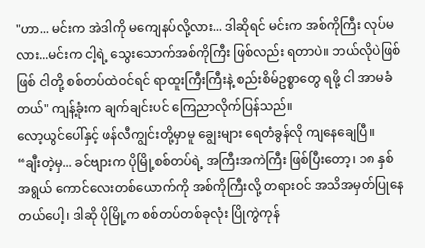"ဟာ... မင်းက အဲဒါကို မကျေနပ်လို့လား... ဒါဆိုရင် မင်းက အစ်ကိုကြီး လုပ်မလား...မင်းက ငါ့ရဲ့ သွေးသောက်အစ်ကိုကြီး ဖြစ်လည်း ရတာပဲ။ ဘယ်လိုပဲဖြစ်ဖြစ် ငါတို့ စစ်တပ်ထဲဝင်ရင် ရာထူးကြီးကြီးနဲ့ စည်းစိမ်ဥစ္စာတွေ ရဖို့ ငါ အာမခံတယ်" ကျန့်ခုံးက ချက်ချင်းပင် ကြေညာလိုက်ပြန်သည်။
လော့ယွင်ပေါ်နှင့် ဖန်လီကျွင်းတို့မှာမူ ချွေးများ ရေတံခွန်လို ကျနေချေပြီ။
“ချီးတဲ့မှ... ခင်ဗျားက ပိုမြို့စစ်တပ်ရဲ့ အကြီးအကဲကြီး ဖြစ်ပြီးတော့၊ ၁၈ နှစ်အရွယ် ကောင်လေးတစ်ယောက်ကို အစ်ကိုကြီးလို့ တရားဝင် အသိအမှတ်ပြုနေတယ်ပေါ့၊ ဒါဆို ပိုမြို့က စစ်တပ်တစ်ခုလုံး ပြိုကွဲကုန်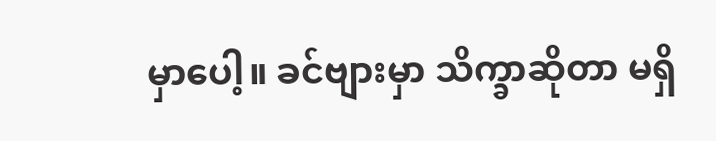မှာပေါ့။ ခင်ဗျားမှာ သိက္ခာဆိုတာ မရှိ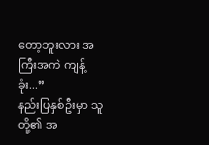တော့ဘူးလား အကြီးအကဲ ကျန့်ခုံး...”
နည်းပြနှစ်ဦးမှာ သူတို့၏ အ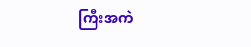ကြီးအကဲ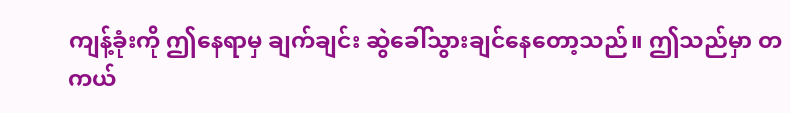ကျန့်ခုံးကို ဤနေရာမှ ချက်ချင်း ဆွဲခေါ်သွားချင်နေတော့သည်။ ဤသည်မှာ တကယ်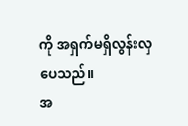ကို အရှက်မရှိလွန်းလှပေသည်။
အ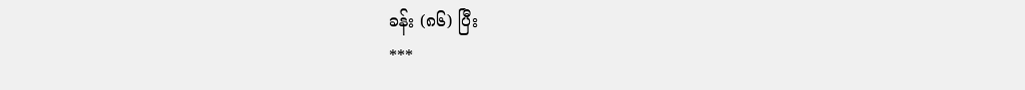ခန်း (၈၆) ပြီး
***